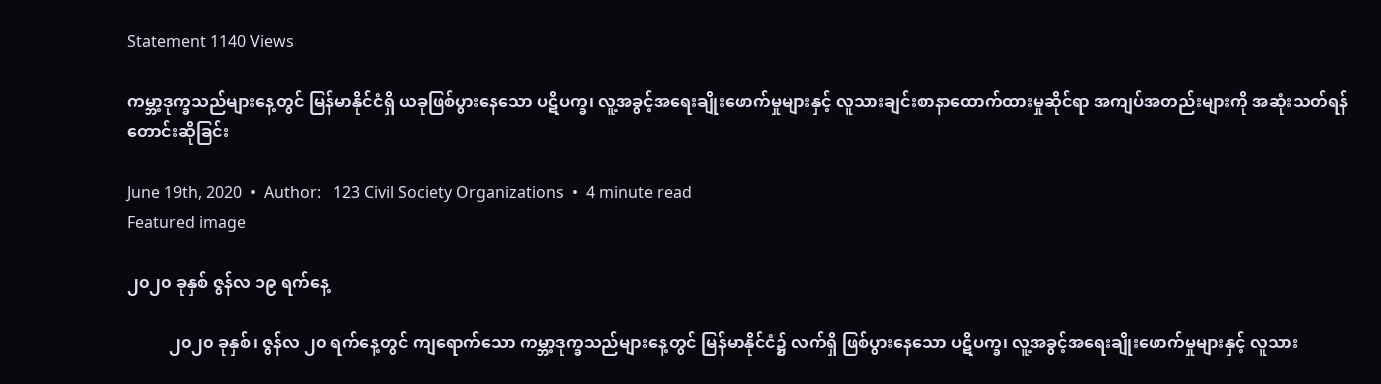Statement 1140 Views

ကမ္ဘာ့ဒုက္ခသည်များနေ့တွင် မြန်မာနိုင်ငံရှိ ယခုဖြစ်ပွားနေသော ပဋိပက္ခ၊ လူ့အခွင့်အရေးချိုးဖောက်မှုများနှင့် လူသားချင်းစာနာထောက်ထားမှုဆိုင်ရာ အကျပ်အတည်းများကို အဆုံးသတ်ရန် တောင်းဆိုခြင်း

June 19th, 2020  •  Author:   123 Civil Society Organizations  •  4 minute read
Featured image

၂၀၂၀ ခုနှစ် ဇွန်လ ၁၉ ရက်နေ့

          ၂၀၂၀ ခုနှစ်၊ ဇွန်လ ၂၀ ရက်နေ့တွင် ကျရောက်သော ကမ္ဘာ့ဒုက္ခသည်များနေ့တွင် မြန်မာနိုင်ငံ၌ လက်ရှိ ဖြစ်ပွားနေသော ပဋိပက္ခ၊ လူ့အခွင့်အရေးချိုးဖောက်မှုများနှင့် လူသား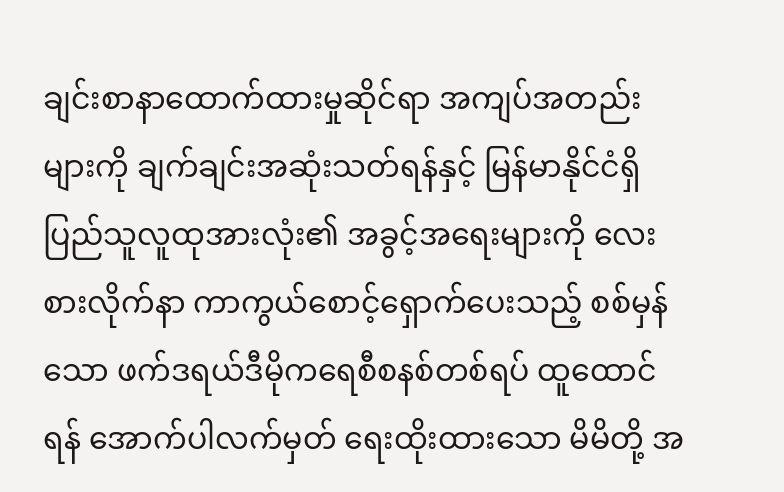ချင်းစာနာထောက်ထားမှုဆိုင်ရာ အကျပ်အတည်း များကို ချက်ချင်းအဆုံးသတ်ရန်နှင့် မြန်မာနိုင်ငံရှိ ပြည်သူလူထုအားလုံး၏ အခွင့်အရေးများကို လေးစားလိုက်နာ ကာကွယ်စောင့်ရှောက်ပေးသည့် စစ်မှန်သော ဖက်ဒရယ်ဒီမိုကရေစီစနစ်တစ်ရပ် ထူထောင်ရန် အောက်ပါလက်မှတ် ရေးထိုးထားသော မိမိတို့ အ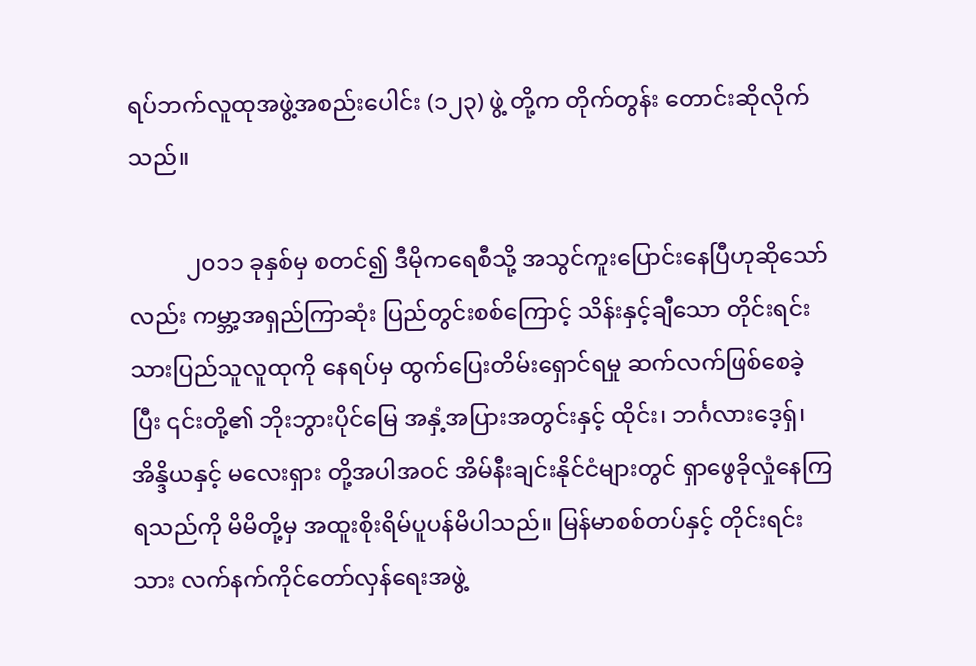ရပ်ဘက်လူထုအဖွဲ့အစည်းပေါင်း (၁၂၃) ဖွဲ့ တို့က တိုက်တွန်း တောင်းဆိုလိုက်သည်။

          ၂၀၁၁ ခုနှစ်မှ စတင်၍ ဒီမိုကရေစီသို့ အသွင်ကူးပြောင်းနေပြီဟုဆိုသော်လည်း ကမ္ဘာ့အရှည်ကြာဆုံး ပြည်တွင်းစစ်ကြောင့် သိန်းနှင့်ချီသော တိုင်းရင်းသားပြည်သူလူထုကို နေရပ်မှ ထွက်ပြေးတိမ်းရှောင်ရမှု ဆက်လက်ဖြစ်စေခဲ့ပြီး ၎င်းတို့၏ ဘိုးဘွားပိုင်မြေ အနှံ့အပြားအတွင်းနှင့် ထိုင်း၊ ဘင်္ဂလားဒေ့ရှ်၊ အိန္ဒိယနှင့် မလေးရှား တို့အပါအဝင် အိမ်နီးချင်းနိုင်ငံများတွင် ရှာဖွေခိုလှုံနေကြရသည်ကို မိမိတို့မှ အထူးစိုးရိမ်ပူပန်မိပါသည်။ မြန်မာစစ်တပ်နှင့် တိုင်းရင်းသား လက်နက်ကိုင်တော်လှန်ရေးအဖွဲ့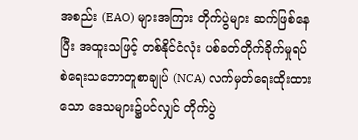အစည်း (EAO) များအကြား တိုက်ပွဲများ ဆက်ဖြစ်နေပြီး အထူးသဖြင့် တစ်နိုင်ငံလုံး ပစ်ခတ်တိုက်ခိုက်မှုရပ်စဲရေးသဘောတူစာချုပ် (NCA) လက်မှတ်ရေးထိုးထားသော ဒေသများ၌ပင်လျှင် တိုက်ပွဲ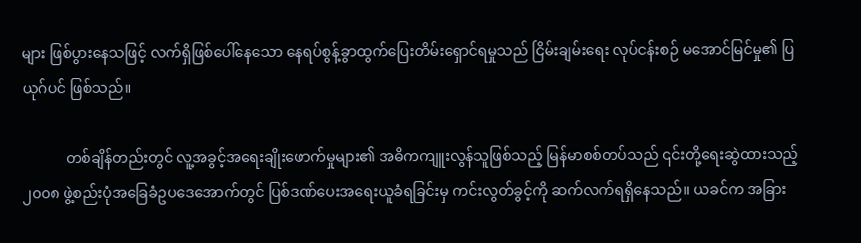များ ဖြစ်ပွားနေသဖြင့် လက်ရှိဖြစ်ပေါ်နေသော နေရပ်စွန့်ခွာထွက်ပြေးတိမ်းရှောင်ရမှုသည် ငြိမ်းချမ်းရေး လုပ်ငန်းစဉ် မအောင်မြင်မှု၏ ပြယုဂ်ပင် ဖြစ်သည်။

            တစ်ချိန်တည်းတွင် လူ့အခွင့်အရေးချိုးဖောက်မှုများ၏ အဓိကကျူးလွန်သူဖြစ်သည့် မြန်မာစစ်တပ်သည် ၎င်းတို့ရေးဆွဲထားသည့် ၂၀၀၈ ဖွဲ့စည်းပုံအခြေခံဥပဒေအောက်တွင် ပြစ်ဒဏ်ပေးအရေးယူခံရခြင်းမှ ကင်းလွတ်ခွင့်ကို ဆက်လက်ရရှိနေသည်။ ယခင်က အခြား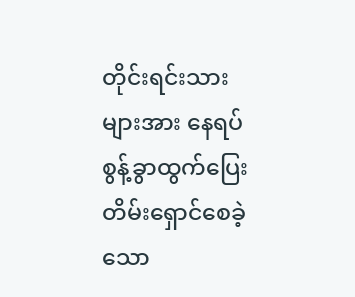တိုင်းရင်းသားများအား နေရပ်စွန့်ခွာထွက်ပြေးတိမ်းရှောင်စေခဲ့သော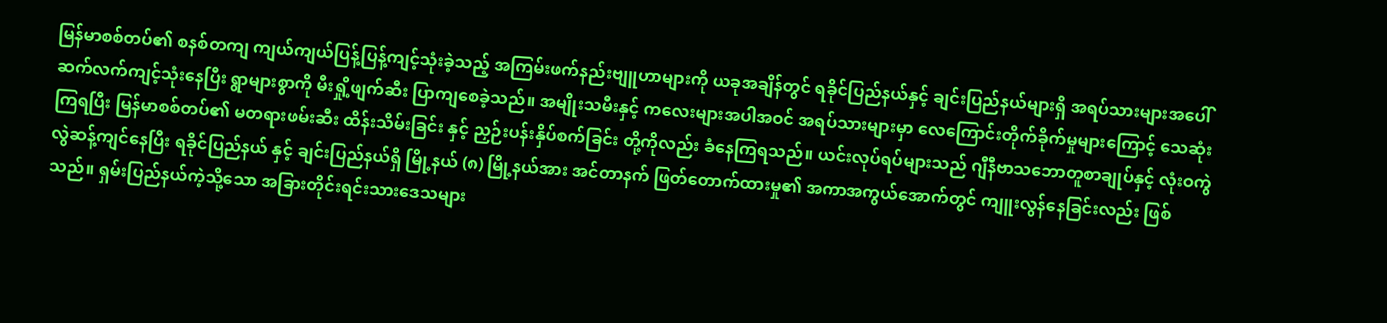မြန်မာစစ်တပ်၏ စနစ်တကျ ကျယ်ကျယ်ပြန့်ပြန့်ကျင့်သုံးခဲ့သည့် အကြမ်းဖက်နည်းဗျူဟာများကို ယခုအချိန်တွင် ရခိုင်ပြည်နယ်နှင့် ချင်းပြည်နယ်များရှိ အရပ်သားများအပေါ် ဆက်လက်ကျင့်သုံးနေပြီး ရွာများစွာကို မီးရှို့ဖျက်ဆီး ပြာကျစေခဲ့သည်။ အမျိုးသမီးနှင့် ကလေးများအပါအဝင် အရပ်သားများမှာ လေကြောင်းတိုက်ခိုက်မှုများကြောင့် သေဆုံးကြရပြီး မြန်မာစစ်တပ်၏ မတရားဖမ်းဆီး ထိန်းသိမ်းခြင်း နှင့် ညှဉ်းပန်းနှိပ်စက်ခြင်း တို့ကိုလည်း ခံနေကြရသည်။ ယင်းလုပ်ရပ်များသည် ဂျီနီဗာသဘောတူစာချုပ်နှင့် လုံးဝကွဲလွဲဆန့်ကျင်နေပြီး ရခိုင်ပြည်နယ် နှင့် ချင်းပြည်နယ်ရှိ မြို့နယ် (၈) မြို့နယ်အား အင်တာနက် ဖြတ်တောက်ထားမှု၏ အကာအကွယ်အောက်တွင် ကျူးလွန်နေခြင်းလည်း ဖြစ်သည်။ ရှမ်းပြည်နယ်ကဲ့သို့သော အခြားတိုင်းရင်းသားဒေသများ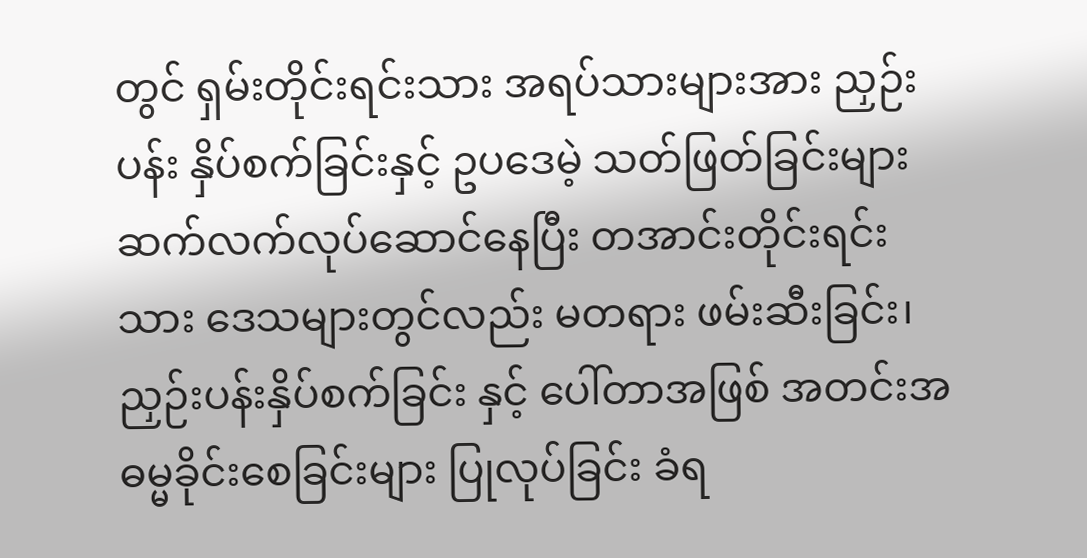တွင် ရှမ်းတိုင်းရင်းသား အရပ်သားများအား ညှဉ်းပန်း နှိပ်စက်ခြင်းနှင့် ဥပဒေမဲ့ သတ်ဖြတ်ခြင်းများ ဆက်လက်လုပ်ဆောင်နေပြီး တအာင်းတိုင်းရင်းသား ဒေသများတွင်လည်း မတရား ဖမ်းဆီးခြင်း၊ ညှဉ်းပန်းနှိပ်စက်ခြင်း နှင့် ပေါ်တာအဖြစ် အတင်းအဓမ္မခိုင်းစေခြင်းများ ပြုလုပ်ခြင်း ခံရ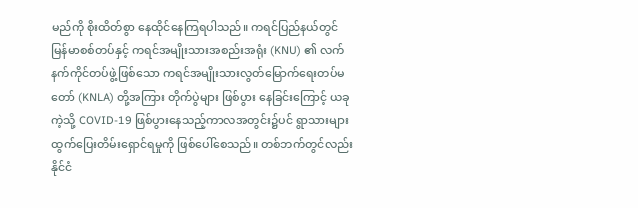မည်ကို စိုးထိတ်စွာ နေထိုင်နေကြရပါသည်။ ကရင်ပြည်နယ်တွင် မြန်မာစစ်တပ်နှင့် ကရင်အမျိုးသားအစည်းအရုံး (KNU) ၏ လက်နက်ကိုင်တပ်ဖွဲ့ဖြစ်သော ကရင်အမျိုးသားလွတ်မြောက်ရေးတပ်မတော် (KNLA) တို့အကြား တိုက်ပွဲများ ဖြစ်ပွား နေခြင်းကြောင့် ယခုကဲ့သို့ COVID-19 ဖြစ်ပွားနေသည့်ကာလအတွင်း၌ပင် ရွာသားများ ထွက်ပြေးတိမ်းရှောင်ရမှုကို ဖြစ်ပေါ်စေသည်။ တစ်ဘက်တွင်လည်း နိုင်ငံ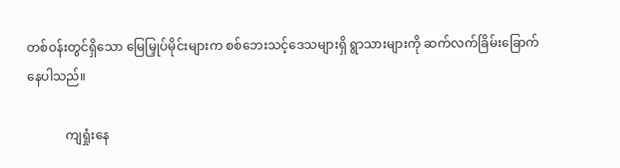တစ်ဝန်းတွင်ရှိသော မြေမြှုပ်မိုင်းများက စစ်ဘေးသင့်ဒေသများရှိ ရွာသားများကို ဆက်လက်ခြိမ်းခြောက်နေပါသည်။

            ကျရှုံးနေ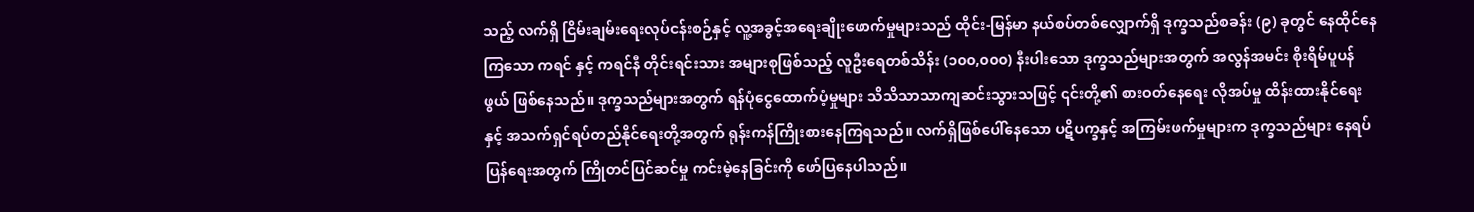သည့် လက်ရှိ ငြိမ်းချမ်းရေးလုပ်ငန်းစဉ်နှင့် လူ့အခွင့်အရေးချိုးဖောက်မှုများသည် ထိုင်း-မြန်မာ နယ်စပ်တစ်လျှောက်ရှိ ဒုက္ခသည်စခန်း (၉) ခုတွင် နေထိုင်နေကြသော ကရင် နှင့် ကရင်နီ တိုင်းရင်းသား အများစုဖြစ်သည့် လူဦးရေတစ်သိန်း (၁၀၀,၀၀၀) နီးပါးသော ဒုက္ခသည်များအတွက် အလွန်အမင်း စိုးရိမ်ပူပန်ဖွယ် ဖြစ်နေသည်။ ဒုက္ခသည်များအတွက် ရန်ပုံငွေထောက်ပံ့မှုများ သိသိသာသာကျဆင်းသွားသဖြင့် ၎င်းတို့၏ စားဝတ်နေရေး လိုအပ်မှု ထိန်းထားနိုင်ရေးနှင့် အသက်ရှင်ရပ်တည်နိုင်ရေးတို့အတွက် ရုန်းကန်ကြိုးစားနေကြရသည်။ လက်ရှိဖြစ်ပေါ်နေသော ပဋိပက္ခနှင့် အကြမ်းဖက်မှုများက ဒုက္ခသည်များ နေရပ်ပြန်ရေးအတွက် ကြိုတင်ပြင်ဆင်မှု ကင်းမဲ့နေခြင်းကို ဖော်ပြနေပါသည်။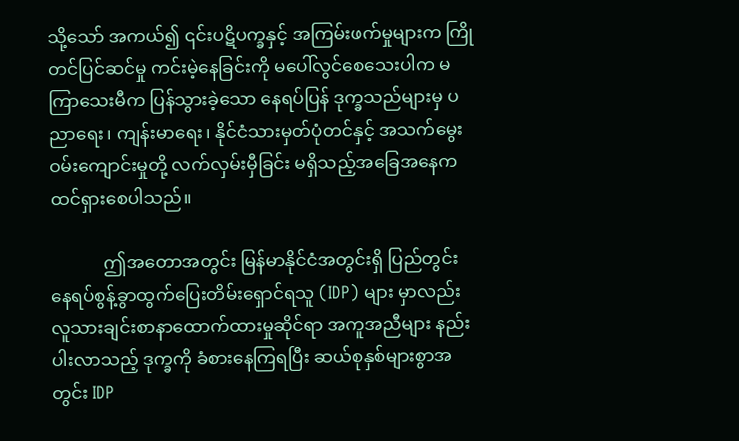သို့သော် အကယ်၍ ၎င်းပဋိပက္ခနှင့် အကြမ်းဖက်မှုများက ကြိုတင်ပြင်ဆင်မှု ကင်းမဲ့နေခြင်းကို မပေါ်လွင်စေသေးပါက မကြာသေးမီက ပြန်သွားခဲ့သော နေရပ်ပြန် ဒုက္ခသည်များမှ ပညာရေး၊ ကျန်းမာရေး၊ နိုင်ငံသားမှတ်ပုံတင်နှင့် အသက်မွေးဝမ်းကျောင်းမှုတို့ လက်လှမ်းမှီခြင်း မရှိသည့်အခြေအနေက ထင်ရှားစေပါသည်။

            ဤအတောအတွင်း မြန်မာနိုင်ငံအတွင်းရှိ ပြည်တွင်းနေရပ်စွန့်ခွာထွက်ပြေးတိမ်းရှောင်ရသူ (IDP) များ မှာလည်း လူသားချင်းစာနာထောက်ထားမှုဆိုင်ရာ အကူအညီများ နည်းပါးလာသည့် ဒုက္ခကို ခံစားနေကြရပြီး ဆယ်စုနှစ်များစွာအတွင်း IDP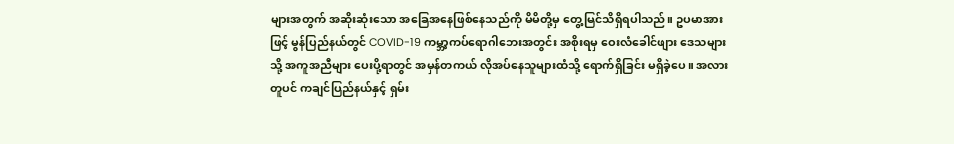များအတွက် အဆိုးဆုံးသော အခြေအနေဖြစ်နေသည်ကို မိမိတို့မှ တွေ့မြင်သိရှိရပါသည်။ ဥပမာအားဖြင့် မွန်ပြည်နယ်တွင် COVID-19 ကမ္ဘာ့ကပ်ရောဂါဘေးအတွင်း အစိုးရမှ ဝေးလံခေါင်ဖျား ဒေသများသို့ အကူအညီများ ပေးပို့ရာတွင် အမှန်တကယ် လိုအပ်နေသူများထံသို့ ရောက်ရှိခြင်း မရှိခဲ့ပေ။ အလားတူပင် ကချင်ပြည်နယ်နှင့် ရှမ်း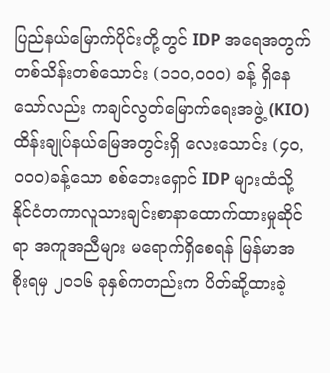ပြည်နယ်မြောက်ပိုင်းတို့တွင် IDP အရေအတွက် တစ်သိန်းတစ်သောင်း (၁၁၀,၀၀၀) ခန့် ရှိနေသော်လည်း ကချင်လွတ်မြောက်ရေးအဖွဲ့ (KIO) ထိန်းချုပ်နယ်မြေအတွင်းရှိ လေးသောင်း (၄၀,၀၀၀)ခန့်သော စစ်ဘေးရှောင် IDP များထံသို့ နိုင်ငံတကာလူသားချင်းစာနာထောက်ထားမှုဆိုင်ရာ အကူအညီများ မရောက်ရှိစေရန် မြန်မာအစိုးရမှ ၂၀၁၆ ခုနှစ်ကတည်းက ပိတ်ဆို့ထားခဲ့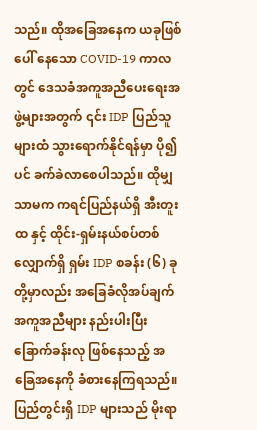သည်။ ထိုအခြေအနေက ယခုဖြစ်ပေါ် နေသော COVID-19 ကာလတွင် ဒေသခံအကူအညီပေးရေးအဖွဲ့များအတွက် ၎င်း IDP ပြည်သူများထံ သွားရောက်နိုင်ရန်မှာ ပို၍ပင် ခက်ခဲလာစေပါသည်။ ထိုမျှသာမက ကရင်ပြည်နယ်ရှိ အီးတူးထ နှင့် ထိုင်း-ရှမ်းနယ်စပ်တစ်လျှောက်ရှိ ရှမ်း IDP စခန်း (၆) ခုတို့မှာလည်း အခြေခံလိုအပ်ချက် အကူအညီများ နည်းပါးပြီး ခြောက်ခန်းလု ဖြစ်နေသည့် အခြေအနေကို ခံစားနေကြရသည်။ ပြည်တွင်းရှိ IDP များသည် မိုးရာ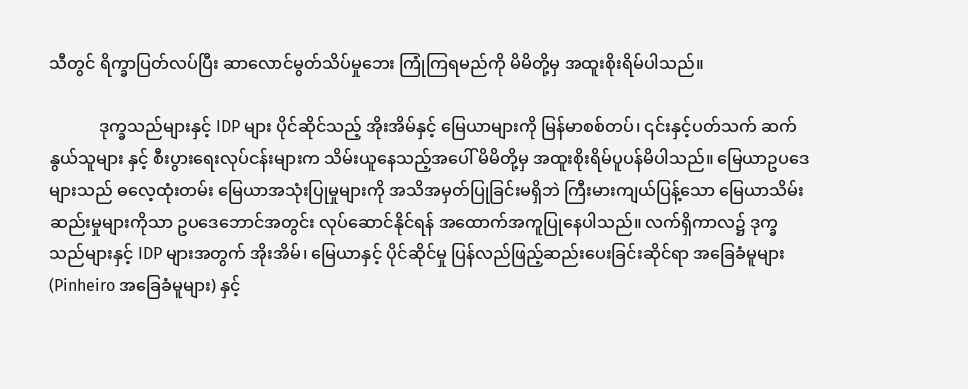သီတွင် ရိက္ခာပြတ်လပ်ပြီး ဆာလောင်မွတ်သိပ်မှုဘေး ကြုံကြရမည်ကို မိမိတို့မှ အထူးစိုးရိမ်ပါသည်။

            ဒုက္ခသည်များနှင့် IDP များ ပိုင်ဆိုင်သည့် အိုးအိမ်နှင့် မြေယာများကို မြန်မာစစ်တပ်၊ ၎င်းနှင့်ပတ်သက် ဆက်နွယ်သူများ နှင့် စီးပွားရေးလုပ်ငန်းများက သိမ်းယူနေသည့်အပေါ် မိမိတို့မှ အထူးစိုးရိမ်ပူပန်မိပါသည်။ မြေယာဥပဒေများသည် ဓလေ့ထုံးတမ်း မြေယာအသုံးပြုမှုများကို အသိအမှတ်ပြုခြင်းမရှိဘဲ ကြီးမားကျယ်ပြန့်သော မြေယာသိမ်းဆည်းမှုများကိုသာ ဥပဒေဘောင်အတွင်း လုပ်ဆောင်နိုင်ရန် အထောက်အကူပြုနေပါသည်။ လက်ရှိကာလ၌ ဒုက္ခသည်များနှင့် IDP များအတွက် အိုးအိမ်၊ မြေယာနှင့် ပိုင်ဆိုင်မှု ပြန်လည်ဖြည့်ဆည်းပေးခြင်းဆိုင်ရာ အခြေခံမူများ (Pinheiro အခြေခံမူများ) နှင့်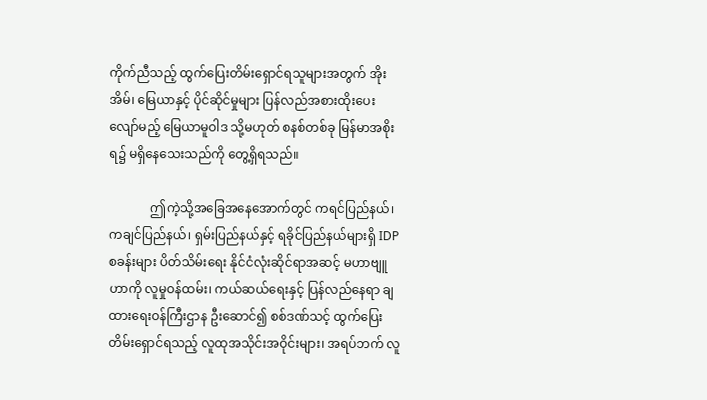ကိုက်ညီသည့် ထွက်ပြေးတိမ်းရှောင်ရသူများအတွက် အိုးအိမ်၊ မြေယာနှင့် ပိုင်ဆိုင်မှုများ ပြန်လည်အစားထိုးပေးလျော်မည့် မြေယာမူဝါဒ သို့မဟုတ် စနစ်တစ်ခု မြန်မာအစိုးရ၌ မရှိနေသေးသည်ကို တွေ့ရှိရသည်။

             ဤကဲ့သို့အခြေအနေအောက်တွင် ကရင်ပြည်နယ်၊ ကချင်ပြည်နယ်၊ ရှမ်းပြည်နယ်နှင့် ရခိုင်ပြည်နယ်များရှိ IDP စခန်းများ ပိတ်သိမ်းရေး နိုင်ငံလုံးဆိုင်ရာအဆင့် မဟာဗျူဟာကို လူမှုဝန်ထမ်း၊ ကယ်ဆယ်ရေးနှင့် ပြန်လည်နေရာ ချထားရေးဝန်ကြီးဌာန ဦးဆောင်၍ စစ်ဒဏ်သင့် ထွက်ပြေးတိမ်းရှောင်ရသည့် လူထုအသိုင်းအဝိုင်းများ၊ အရပ်ဘက် လူ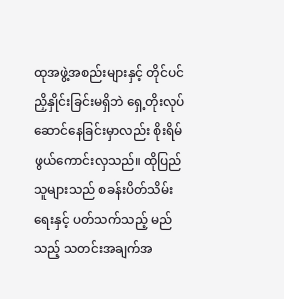ထုအဖွဲ့အစည်းများနှင့် တိုင်ပင်ညှိနှိုင်းခြင်းမရှိဘဲ ရှေ့တိုးလုပ်ဆောင်နေခြင်းမှာလည်း စိုးရိမ်ဖွယ်ကောင်းလှသည်။ ထိုပြည်သူများသည် စခန်းပိတ်သိမ်းရေးနှင့် ပတ်သက်သည့် မည်သည့် သတင်းအချက်အ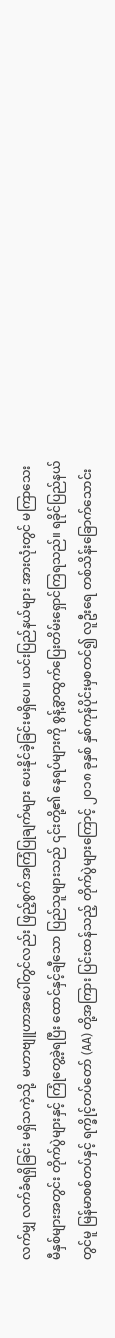လက်မျှ လက်ခံရရှိခြင်း မရှိသကဲ့သို့  မဟာဗျူဟာအပေါ်တွင်လည်း ဖြည့်စွက်အကြံပြုချက်များ ပေးနိုင်ခဲ့ခြင်းမရှိပေ။ ယင်းပြည်နယ်များ အားလုံးတွင် မကြာသေးမီနှစ်များအတွင်း တိုက်ပွဲများနှင့် ကြုံတွေ့ခဲ့ရပြီး ထောင်နှင့်ချီသော ပြည်သူများသည် ၎င်းတို့၏ နေရပ်များကို စွန့်ခွာထွက်ပြေးတိမ်းရှောင်ကြရသည်။ ရခိုင်ပြည်နယ်တွင်မူ မြန်မာစစ်တပ်နှင့် ရက္ခိုင့်တပ်တော် (AA) တို့အကြား ပြင်းထန်သည့် တိုက်ပွဲများကြောင့် ၂၀၁၈ ခုနှစ် နှစ်ကုန်ပိုင်းမှစတင်၍ လူဦးရေ တစ်သိန်းခြောက်သောင်း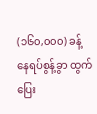(၁၆၀,၀၀၀) ခန့် နေရပ်စွန့်ခွာ ထွက်ပြေး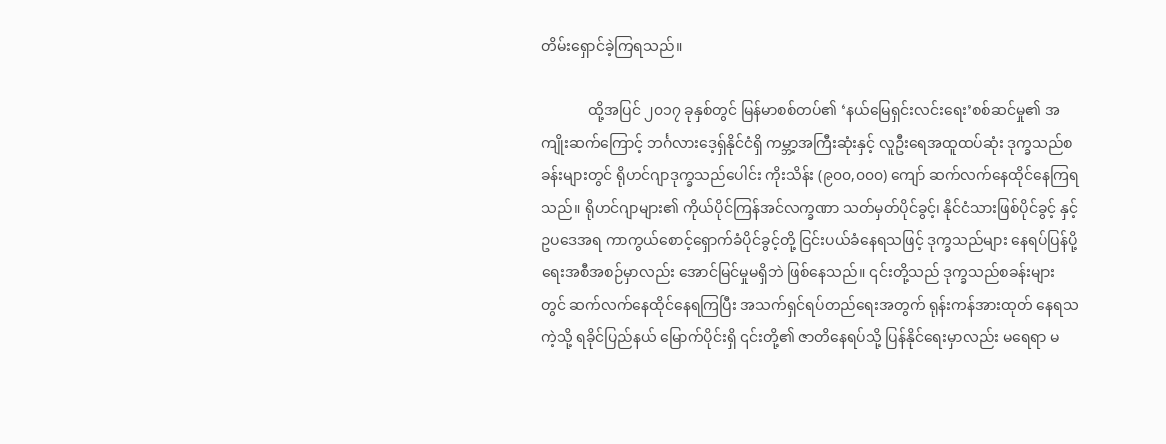တိမ်းရှောင်ခဲ့ကြရသည်။

             ထို့အပြင် ၂၀၁၇ ခုနှစ်တွင် မြန်မာစစ်တပ်၏ ‘နယ်မြေရှင်းလင်းရေး’စစ်ဆင်မှု၏ အကျိုးဆက်ကြောင့် ဘင်္ဂလားဒေ့ရှ်နိုင်ငံရှိ ကမ္ဘာ့အကြီးဆုံးနှင့် လူဦးရေအထူထပ်ဆုံး ဒုက္ခသည်စခန်းများတွင် ရိုဟင်ဂျာဒုက္ခသည်ပေါင်း ကိုးသိန်း (၉၀၀,၀၀၀) ကျော် ဆက်လက်နေထိုင်နေကြရသည်။ ရိုဟင်ဂျာများ၏ ကိုယ်ပိုင်ကြန်အင်လက္ခဏာ သတ်မှတ်ပိုင်ခွင့်၊ နိုင်ငံသားဖြစ်ပိုင်ခွင့် နှင့် ဥပဒေအရ ကာကွယ်စောင့်ရှောက်ခံပိုင်ခွင့်တို့ ငြင်းပယ်ခံနေရသဖြင့် ဒုက္ခသည်များ နေရပ်ပြန်ပို့ရေးအစီအစဉ်မှာလည်း အောင်မြင်မှုမရှိဘဲ ဖြစ်နေသည်။ ၎င်းတို့သည် ဒုက္ခသည်စခန်းများတွင် ဆက်လက်နေထိုင်နေရကြပြီး အသက်ရှင်ရပ်တည်ရေးအတွက် ရုန်းကန်အားထုတ် နေရသကဲ့သို့ ရခိုင်ပြည်နယ် မြောက်ပိုင်းရှိ ၎င်းတို့၏ ဇာတိနေရပ်သို့ ပြန်နိုင်ရေးမှာလည်း မရေရာ မ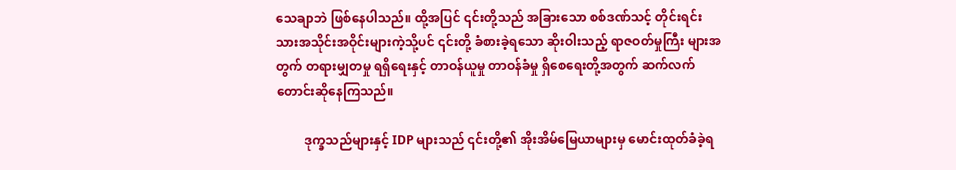သေချာဘဲ ဖြစ်နေပါသည်။ ထို့အပြင် ၎င်းတို့သည် အခြားသော စစ်ဒဏ်သင့် တိုင်းရင်းသားအသိုင်းအဝိုင်းများကဲ့သို့ပင် ၎င်းတို့ ခံစားခဲ့ရသော ဆိုးဝါးသည့် ရာဇဝတ်မှုကြီး များအတွက် တရားမျှတမှု ရရှိရေးနှင့် တာဝန်ယူမှု တာဝန်ခံမှု ရှိစေရေးတို့အတွက် ဆက်လက်တောင်းဆိုနေကြသည်။

         ဒုက္ခသည်များနှင့် IDP များသည် ၎င်းတို့၏ အိုးအိမ်မြေယာများမှ မောင်းထုတ်ခံခဲ့ရ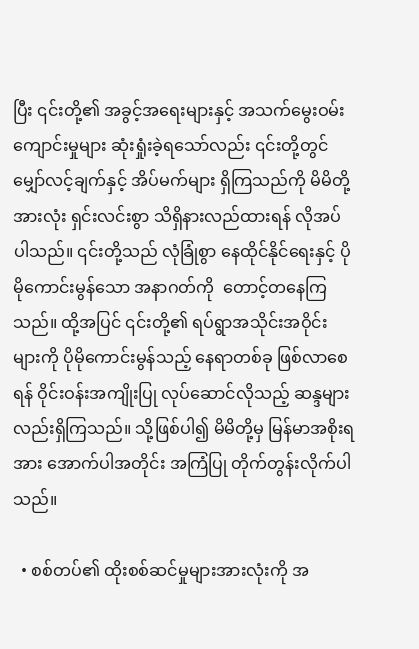ပြီး ၎င်းတို့၏ အခွင့်အရေးများနှင့် အသက်မွေးဝမ်းကျောင်းမှုများ ဆုံးရှုံးခဲ့ရသော်လည်း ၎င်းတို့တွင် မျှော်လင့်ချက်နှင့် အိပ်မက်များ ရှိကြသည်ကို မိမိတို့အားလုံး ရှင်းလင်းစွာ သိရှိနားလည်ထားရန် လိုအပ်ပါသည်။ ၎င်းတို့သည် လုံခြုံစွာ နေထိုင်နိုင်ရေးနှင့် ပိုမိုကောင်းမွန်သော အနာဂတ်ကို  တောင့်တနေကြသည်။ ထို့အပြင် ၎င်းတို့၏ ရပ်ရွာအသိုင်းအဝိုင်းများကို ပိုမိုကောင်းမွန်သည့် နေရာတစ်ခု ဖြစ်လာစေရန် ဝိုင်းဝန်းအကျိုးပြု လုပ်ဆောင်လိုသည့် ဆန္ဒများလည်းရှိကြသည်။ သို့ဖြစ်ပါ၍ မိမိတို့မှ မြန်မာအစိုးရအား အောက်ပါအတိုင်း အကြံပြု တိုက်တွန်းလိုက်ပါသည်။

  • စစ်တပ်၏ ထိုးစစ်ဆင်မှုများအားလုံးကို အ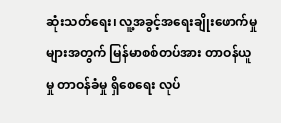ဆုံးသတ်ရေး၊ လူ့အခွင့်အရေးချိုးဖောက်မှုများအတွက် မြန်မာစစ်တပ်အား တာဝန်ယူမှု တာဝန်ခံမှု ရှိစေရေး လုပ်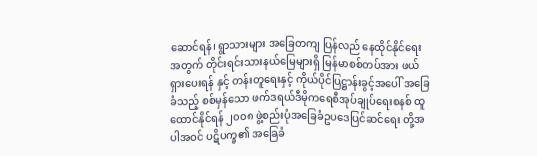ဆောင်ရန်၊ ရွာသားများ အခြေတကျ ပြန်လည် နေထိုင်နိုင်ရေးအတွက် တိုင်းရင်းသားနယ်မြေများရှိ မြန်မာစစ်တပ်အား ဖယ်ရှားပေးရန် နှင့် တန်းတူရေးနှင့် ကိုယ်ပိုင်ပြဋ္ဌာန်းခွင့်အပေါ် အခြေခံသည့် စစ်မှန်သော ဖက်ဒရယ်ဒီမိုကရေစီအုပ်ချုပ်ရေးစနစ် ထူထောင်နိုင်ရန် ၂၀၀၈ ဖွဲ့စည်းပုံအခြေခံဥပဒေပြင်ဆင်ရေး တို့အပါအဝင် ပဋိပက္ခ၏ အခြေခံ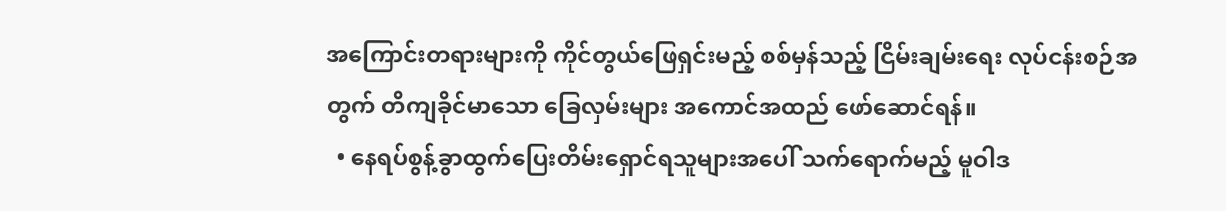အကြောင်းတရားများကို ကိုင်တွယ်ဖြေရှင်းမည့် စစ်မှန်သည့် ငြိမ်းချမ်းရေး လုပ်ငန်းစဉ်အတွက် တိကျခိုင်မာသော ခြေလှမ်းများ အကောင်အထည် ဖော်ဆောင်ရန်။
  • နေရပ်စွန့်ခွာထွက်ပြေးတိမ်းရှောင်ရသူများအပေါ် သက်ရောက်မည့် မူဝါဒ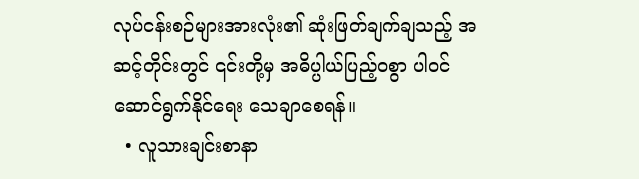လုပ်ငန်းစဉ်များအားလုံး၏ ဆုံးဖြတ်ချက်ချသည့် အဆင့်တိုင်းတွင် ၎င်းတို့မှ အဓိပ္ပါယ်ပြည့်ဝစွာ ပါဝင်ဆောင်ရွက်နိုင်ရေး သေချာစေရန်။
  • လူသားချင်းစာနာ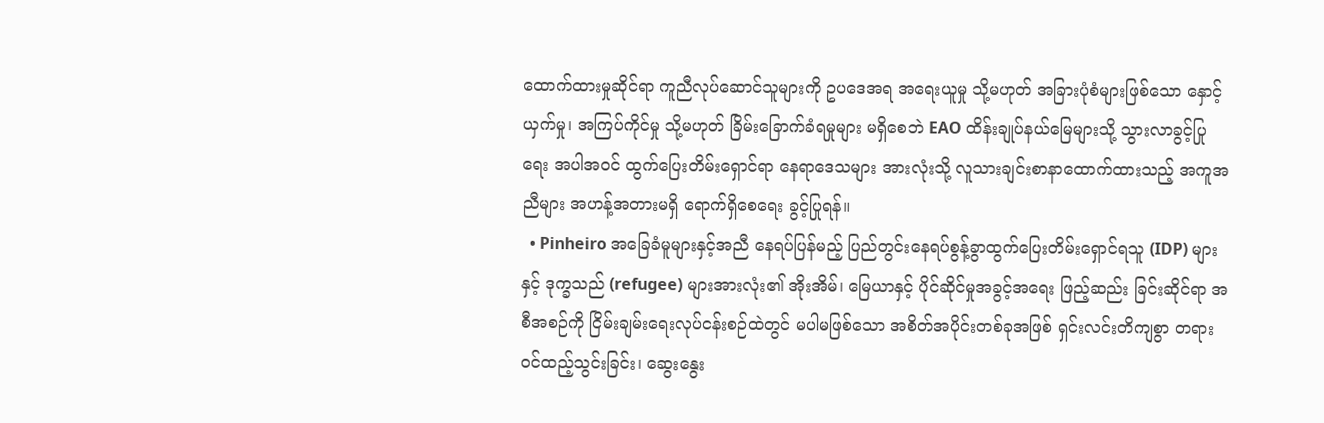ထောက်ထားမှုဆိုင်ရာ ကူညီလုပ်ဆောင်သူများကို ဥပဒေအရ အရေးယူမှု သို့မဟုတ် အခြားပုံစံများဖြစ်သော နှောင့်ယှက်မှု၊ အကြပ်ကိုင်မှု သို့မဟုတ် ခြိမ်းခြောက်ခံရမှုများ မရှိစေဘဲ EAO ထိန်းချုပ်နယ်မြေများသို့ သွားလာခွင့်ပြုရေး အပါအဝင် ထွက်ပြေးတိမ်းရှောင်ရာ နေရာဒေသများ အားလုံးသို့ လူသားချင်းစာနာထောက်ထားသည့် အကူအညီများ အဟန့်အတားမရှိ ရောက်ရှိစေရေး ခွင့်ပြုရန်။
  • Pinheiro အခြေခံမူများနှင့်အညီ နေရပ်ပြန်မည့် ပြည်တွင်းနေရပ်စွန့်ခွာထွက်ပြေးတိမ်းရှောင်ရသူ (IDP) များနှင့် ဒုက္ခသည် (refugee) များအားလုံး၏ အိုးအိမ်၊ မြေယာနှင့် ပိုင်ဆိုင်မှုအခွင့်အရေး ဖြည့်ဆည်း ခြင်းဆိုင်ရာ အစီအစဉ်ကို ငြိမ်းချမ်းရေးလုပ်ငန်းစဉ်ထဲတွင် မပါမဖြစ်သော အစိတ်အပိုင်းတစ်ခုအဖြစ် ရှင်းလင်းတိကျစွာ တရားဝင်ထည့်သွင်းခြင်း၊ ဆွေးနွေး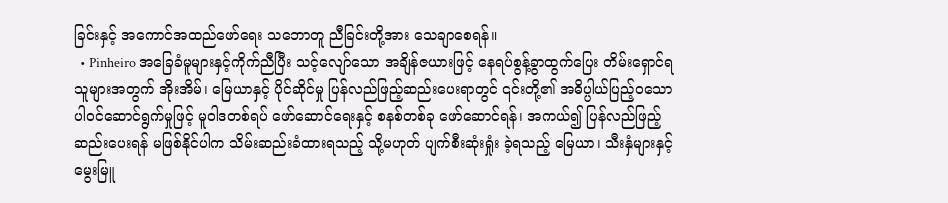ခြင်းနှင့် အကောင်အထည်ဖော်ရေး သဘောတူ ညီခြင်းတို့အား သေချာစေရန်။
  • Pinheiro အခြေခံမူများနှင့်ကိုက်ညီပြီး သင့်လျော်သော အချိန်ဇယားဖြင့် နေရပ်စွန့်ခွာထွက်ပြေး တိမ်းရှောင်ရသူများအတွက် အိုးအိမ်၊ မြေယာနှင့် ပိုင်ဆိုင်မှု ပြန်လည်ဖြည့်ဆည်းပေးရာတွင် ၎င်းတို့၏ အဓိပ္ပါယ်ပြည့်ဝသော ပါဝင်ဆောင်ရွက်မှုဖြင့် မူဝါဒတစ်ရပ် ဖော်ဆောင်ရေးနှင့် စနစ်တစ်ခု ဖော်ဆောင်ရန်၊ အကယ်၍ ပြန်လည်ဖြည့်ဆည်းပေးရန် မဖြစ်နိုင်ပါက သိမ်းဆည်းခံထားရသည့် သို့မဟုတ် ပျက်စီးဆုံးရှုံး ခဲ့ရသည့် မြေယာ၊ သီးနှံများနှင့် မွေးမြူ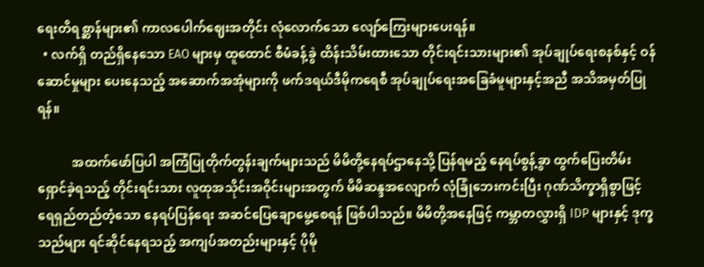ရေးတိရစ္ဆာန်များ၏ ကာလပေါက်ဈေးအတိုင်း လုံလောက်သော လျော်ကြေးများပေးရန်။
  • လက်ရှိ တည်ရှိနေသော EAO များမှ ထူထောင် စီမံခန့်ခွဲ ထိန်းသိမ်းထားသော တိုင်းရင်းသားများ၏ အုပ်ချုပ်ရေးစနစ်နှင့် ဝန်ဆောင်မှုများ ပေးနေသည့် အဆောက်အအုံများကို ဖက်ဒရယ်ဒီမိုကရေစီ အုပ်ချုပ်ရေးအခြေခံမူများနှင့်အညီ အသိအမှတ်ပြုရန်။

           အထက်ဖော်ပြပါ အကြံပြုတိုက်တွန်းချက်များသည် မိမိတို့နေရပ်ဌာနေသို့ ပြန်ရမည့် နေရပ်စွန့်ခွာ ထွက်ပြေးတိမ်းရှောင်ခဲ့ရသည့် တိုင်းရင်းသား လူထုအသိုင်းအဝိုင်းများအတွက် မိမိဆန္ဒအလျောက် လုံခြုံဘေးကင်းပြီး ဂုဏ်သိက္ခာရှိစွာဖြင့် ရေရှည်တည်တံ့သော နေရပ်ပြန်ရေး အဆင်ပြေချောမွေ့စေရန် ဖြစ်ပါသည်။ မိမိတို့အနေဖြင့် ကမ္ဘာတလွှားရှိ IDP များနှင့် ဒုက္ခသည်များ ရင်ဆိုင်နေရသည့် အကျပ်အတည်းများနှင့် ပိုမို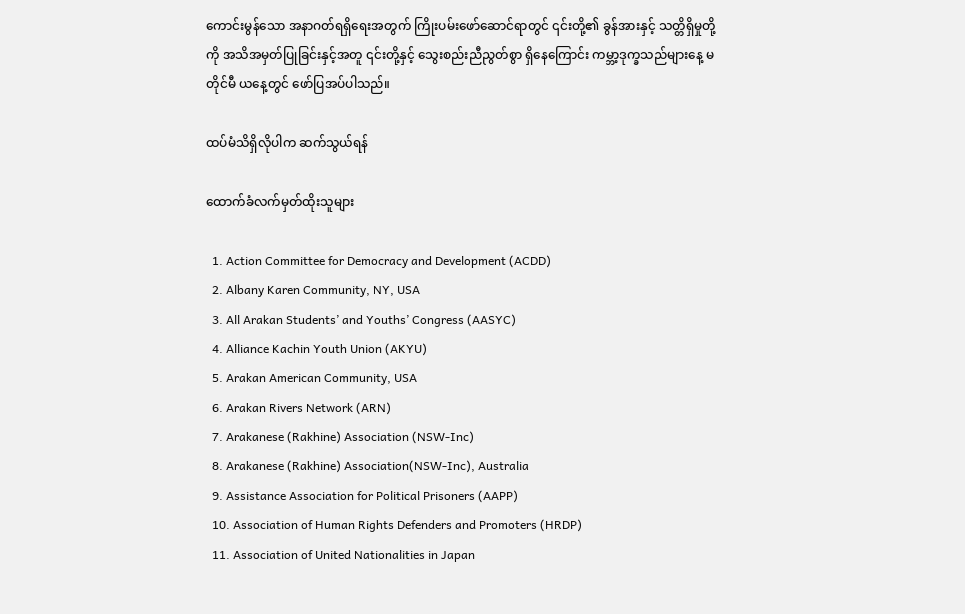ကောင်းမွန်သော အနာဂတ်ရရှိရေးအတွက် ကြိုးပမ်းဖော်ဆောင်ရာတွင် ၎င်းတို့၏ ခွန်အားနှင့် သတ္တိရှိမှုတို့ကို အသိအမှတ်ပြုခြင်းနှင့်အတူ ၎င်းတို့နှင့် သွေးစည်းညီညွတ်စွာ ရှိနေကြောင်း ကမ္ဘာ့ဒုက္ခသည်များနေ့ မတိုင်မီ ယနေ့တွင် ဖော်ပြအပ်ပါသည်။

ထပ်မံသိရှိလိုပါက ဆက်သွယ်ရန်

ထောက်ခံလက်မှတ်ထိုးသူများ

  1. Action Committee for Democracy and Development (ACDD)
  2. Albany Karen Community, NY, USA
  3. All Arakan Students’ and Youths’ Congress (AASYC)
  4. Alliance Kachin Youth Union (AKYU)
  5. Arakan American Community, USA
  6. Arakan Rivers Network (ARN)
  7. Arakanese (Rakhine) Association (NSW-Inc)
  8. Arakanese (Rakhine) Association(NSW-Inc), Australia
  9. Assistance Association for Political Prisoners (AAPP)
  10. Association of Human Rights Defenders and Promoters (HRDP)
  11. Association of United Nationalities in Japan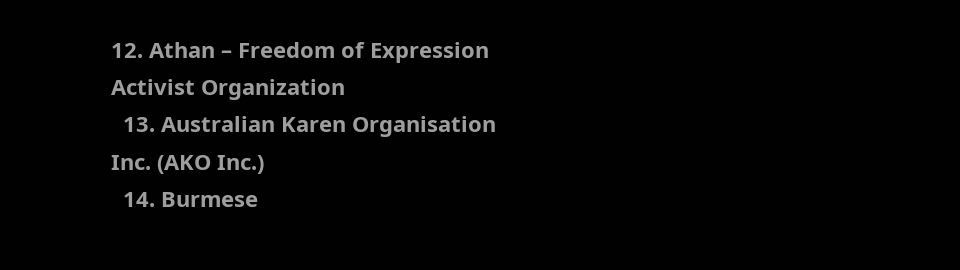12. Athan – Freedom of Expression Activist Organization
  13. Australian Karen Organisation Inc. (AKO Inc.)
  14. Burmese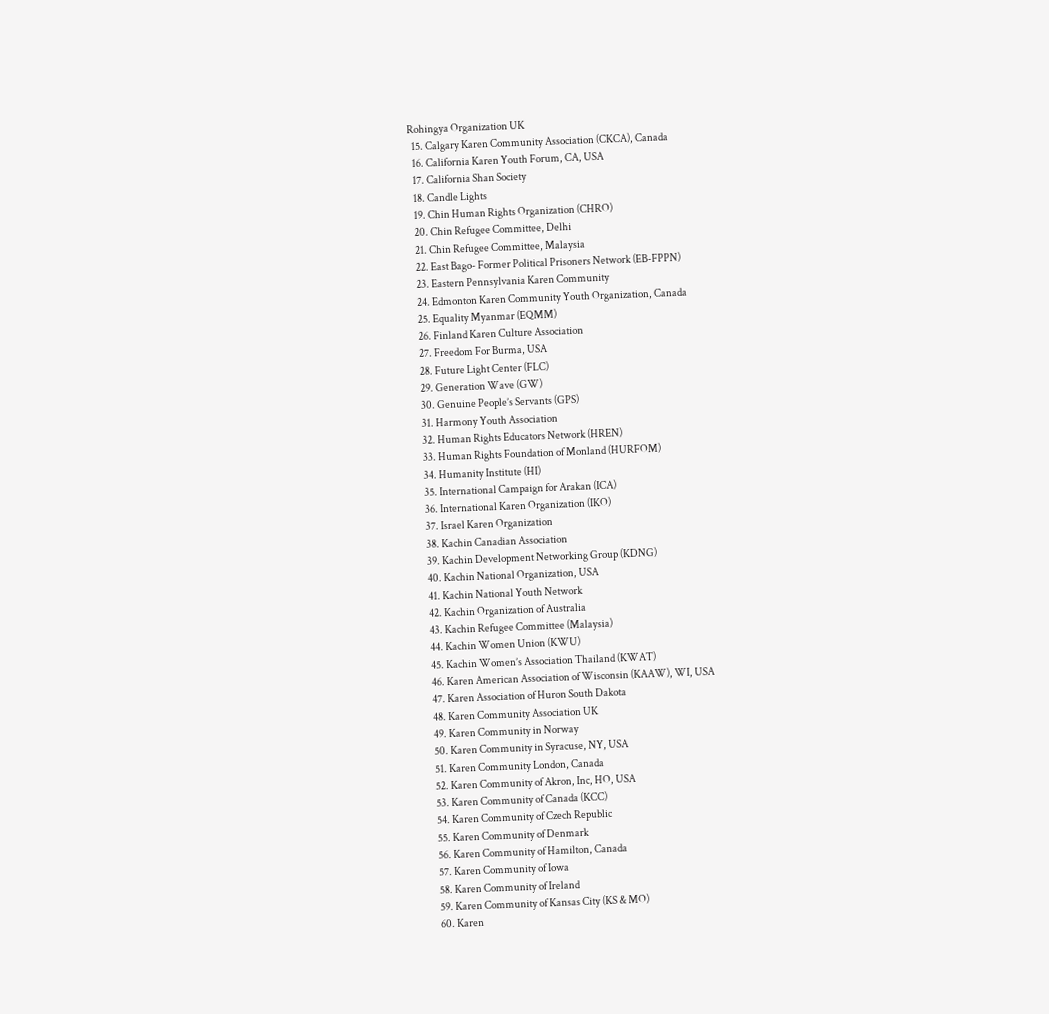Rohingya Organization UK
  15. Calgary Karen Community Association (CKCA), Canada
  16. California Karen Youth Forum, CA, USA
  17. California Shan Society
  18. Candle Lights
  19. Chin Human Rights Organization (CHRO)
  20. Chin Refugee Committee, Delhi
  21. Chin Refugee Committee, Malaysia
  22. East Bago- Former Political Prisoners Network (EB-FPPN)
  23. Eastern Pennsylvania Karen Community
  24. Edmonton Karen Community Youth Organization, Canada
  25. Equality Myanmar (EQMM)
  26. Finland Karen Culture Association
  27. Freedom For Burma, USA
  28. Future Light Center (FLC)
  29. Generation Wave (GW)
  30. Genuine People’s Servants (GPS)
  31. Harmony Youth Association
  32. Human Rights Educators Network (HREN)
  33. Human Rights Foundation of Monland (HURFOM)
  34. Humanity Institute (HI)
  35. International Campaign for Arakan (ICA)
  36. International Karen Organization (IKO)
  37. Israel Karen Organization
  38. Kachin Canadian Association
  39. Kachin Development Networking Group (KDNG)
  40. Kachin National Organization, USA
  41. Kachin National Youth Network
  42. Kachin Organization of Australia
  43. Kachin Refugee Committee (Malaysia)
  44. Kachin Women Union (KWU)
  45. Kachin Women’s Association Thailand (KWAT)
  46. Karen American Association of Wisconsin (KAAW), WI, USA
  47. Karen Association of Huron South Dakota
  48. Karen Community Association UK
  49. Karen Community in Norway
  50. Karen Community in Syracuse, NY, USA
  51. Karen Community London, Canada
  52. Karen Community of Akron, Inc, HO, USA
  53. Karen Community of Canada (KCC)
  54. Karen Community of Czech Republic
  55. Karen Community of Denmark
  56. Karen Community of Hamilton, Canada
  57. Karen Community of Iowa
  58. Karen Community of Ireland
  59. Karen Community of Kansas City (KS & MO)
  60. Karen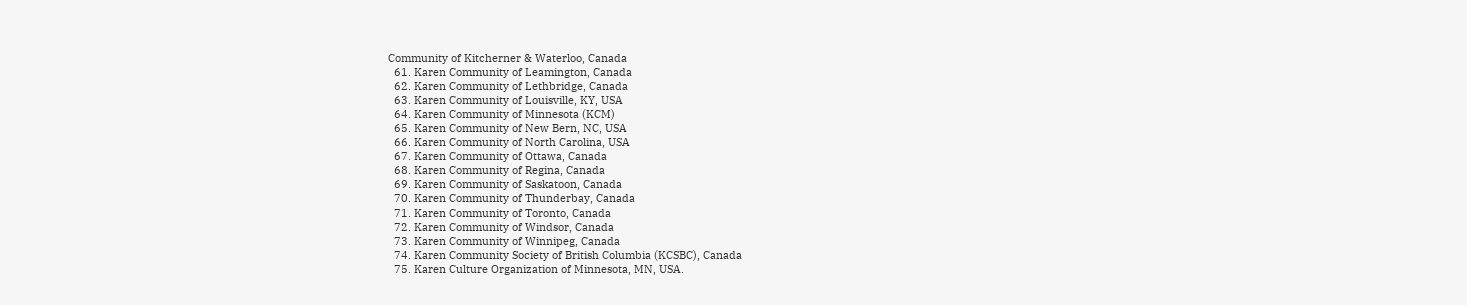Community of Kitcherner & Waterloo, Canada
  61. Karen Community of Leamington, Canada
  62. Karen Community of Lethbridge, Canada
  63. Karen Community of Louisville, KY, USA
  64. Karen Community of Minnesota (KCM)
  65. Karen Community of New Bern, NC, USA
  66. Karen Community of North Carolina, USA
  67. Karen Community of Ottawa, Canada
  68. Karen Community of Regina, Canada
  69. Karen Community of Saskatoon, Canada
  70. Karen Community of Thunderbay, Canada
  71. Karen Community of Toronto, Canada
  72. Karen Community of Windsor, Canada
  73. Karen Community of Winnipeg, Canada
  74. Karen Community Society of British Columbia (KCSBC), Canada
  75. Karen Culture Organization of Minnesota, MN, USA.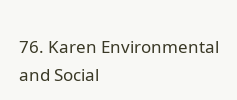76. Karen Environmental and Social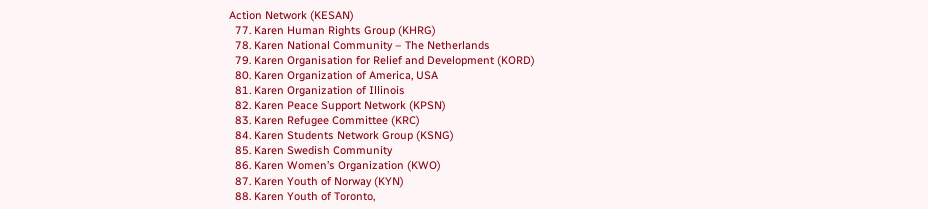Action Network (KESAN)
  77. Karen Human Rights Group (KHRG)
  78. Karen National Community – The Netherlands
  79. Karen Organisation for Relief and Development (KORD)
  80. Karen Organization of America, USA
  81. Karen Organization of Illinois
  82. Karen Peace Support Network (KPSN)
  83. Karen Refugee Committee (KRC)
  84. Karen Students Network Group (KSNG)
  85. Karen Swedish Community
  86. Karen Women’s Organization (KWO)
  87. Karen Youth of Norway (KYN)
  88. Karen Youth of Toronto,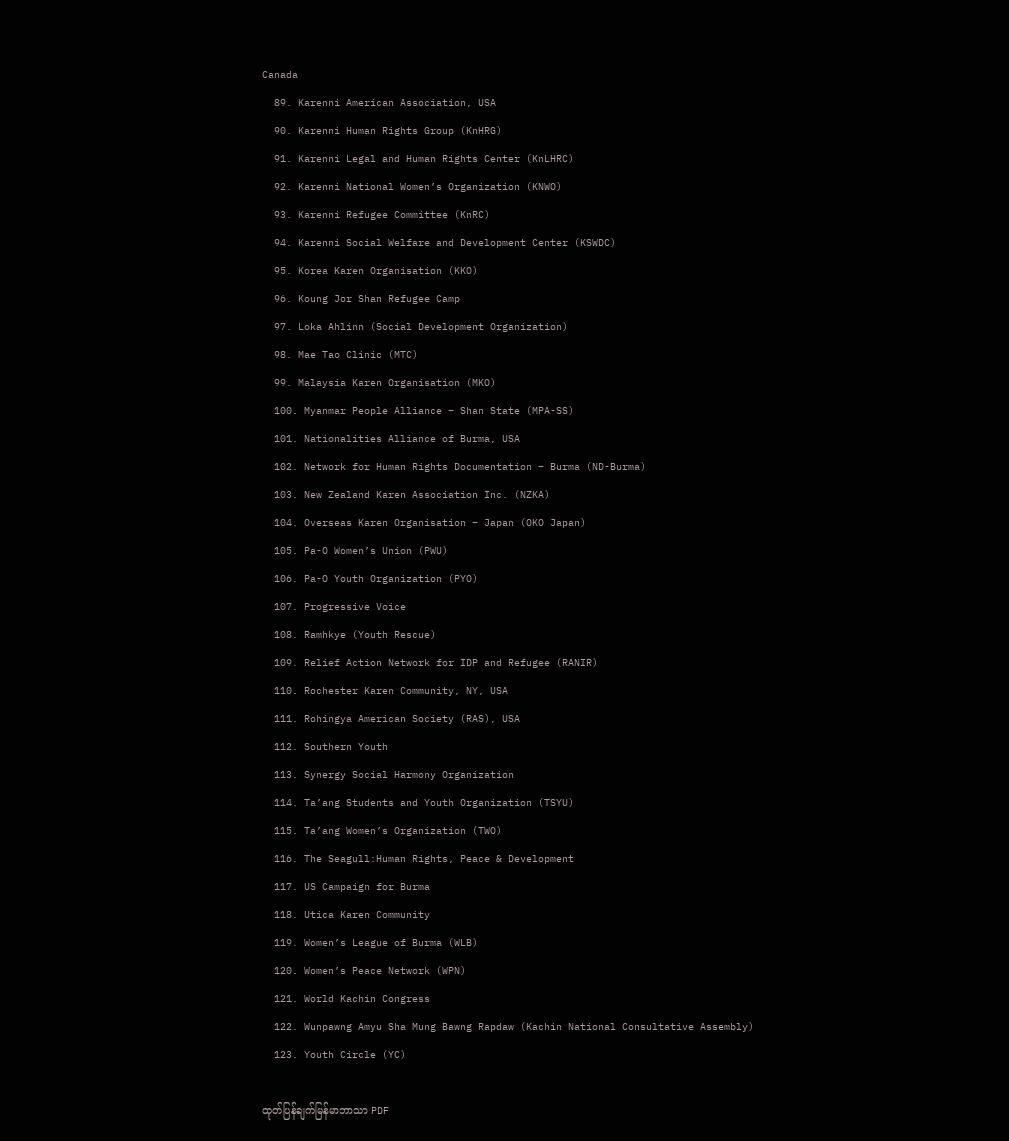Canada
  89. Karenni American Association, USA
  90. Karenni Human Rights Group (KnHRG)
  91. Karenni Legal and Human Rights Center (KnLHRC)
  92. Karenni National Women’s Organization (KNWO)
  93. Karenni Refugee Committee (KnRC)
  94. Karenni Social Welfare and Development Center (KSWDC)
  95. Korea Karen Organisation (KKO)
  96. Koung Jor Shan Refugee Camp
  97. Loka Ahlinn (Social Development Organization)
  98. Mae Tao Clinic (MTC)
  99. Malaysia Karen Organisation (MKO)
  100. Myanmar People Alliance – Shan State (MPA-SS)
  101. Nationalities Alliance of Burma, USA
  102. Network for Human Rights Documentation – Burma (ND-Burma)
  103. New Zealand Karen Association Inc. (NZKA)
  104. Overseas Karen Organisation – Japan (OKO Japan)
  105. Pa-O Women’s Union (PWU)
  106. Pa-O Youth Organization (PYO)
  107. Progressive Voice
  108. Ramhkye (Youth Rescue)
  109. Relief Action Network for IDP and Refugee (RANIR)
  110. Rochester Karen Community, NY, USA
  111. Rohingya American Society (RAS), USA
  112. Southern Youth
  113. Synergy Social Harmony Organization
  114. Ta’ang Students and Youth Organization (TSYU)
  115. Ta’ang Women’s Organization (TWO)
  116. The Seagull:Human Rights, Peace & Development
  117. US Campaign for Burma
  118. Utica Karen Community
  119. Women’s League of Burma (WLB)
  120. Women’s Peace Network (WPN)
  121. World Kachin Congress
  122. Wunpawng Amyu Sha Mung Bawng Rapdaw (Kachin National Consultative Assembly)
  123. Youth Circle (YC)

ထုတ်ပြန်ချက်မြန်မာဘာသာ PDF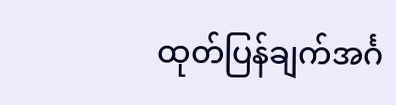ထုတ်ပြန်ချက်အင်္ဂ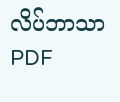လိပ်ဘာသာ PDF